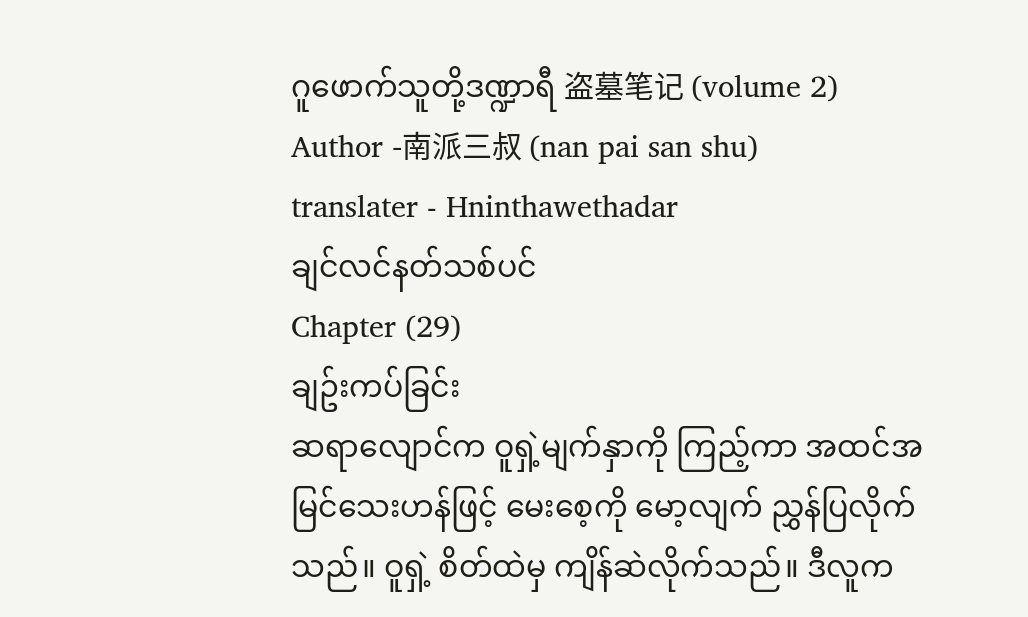ဂူဖောက်သူတို့ဒဏ္ဍာရီ 盗墓笔记 (volume 2)
Author -南派三叔 (nan pai san shu)
translater - Hninthawethadar
ချင်လင်နတ်သစ်ပင်
Chapter (29)
ချဥ်းကပ်ခြင်း
ဆရာလျောင်က ဝူရှဲ့မျက်နှာကို ကြည့်ကာ အထင်အမြင်သေးဟန်ဖြင့် မေးစေ့ကို မော့လျက် ညွှန်ပြလိုက်သည်။ ဝူရှဲ့ စိတ်ထဲမှ ကျိန်ဆဲလိုက်သည်။ ဒီလူက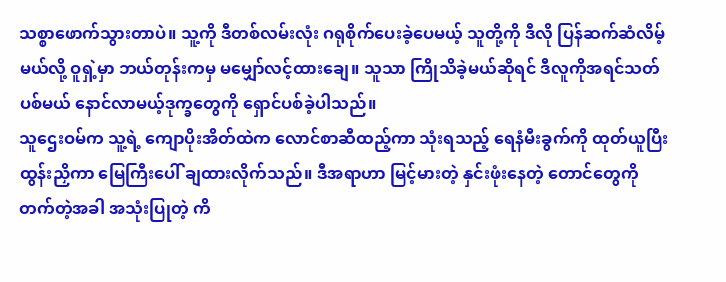သစ္စာဖောက်သွားတာပဲ။ သူ့ကို ဒီတစ်လမ်းလုံး ဂရုစိုက်ပေးခဲ့ပေမယ့် သူတို့ကို ဒီလို ပြန်ဆက်ဆံလိမ့်မယ်လို့ ဝူရှဲ့မှာ ဘယ်တုန်းကမှ မမျှော်လင့်ထားချေ။ သူသာ ကြိုသိခဲ့မယ်ဆိုရင် ဒီလူကိုအရင်သတ်ပစ်မယ် နောင်လာမယ့်ဒုက္ခတွေကို ရှောင်ပစ်ခဲ့ပါသည်။
သူဌေးဝမ်က သူ့ရဲ့ ကျောပိုးအိတ်ထဲက လောင်စာဆီထည့်ကာ သုံးရသည့် ရေနံမီးခွက်ကို ထုတ်ယူပြီး ထွန်းညှိကာ မြေကြီးပေါ် ချထားလိုက်သည်။ ဒီအရာဟာ မြင့်မားတဲ့ နှင်းဖုံးနေတဲ့ တောင်တွေကို တက်တဲ့အခါ အသုံးပြုတဲ့ ကိ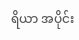ရိယာ အပိုင်း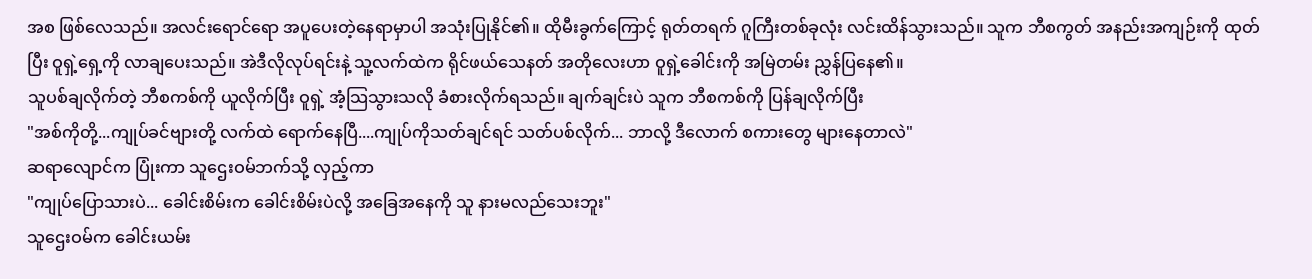အစ ဖြစ်လေသည်။ အလင်းရောင်ရော အပူပေးတဲ့နေရာမှာပါ အသုံးပြုနိုင်၏။ ထိုမီးခွက်ကြောင့် ရုတ်တရက် ဂူကြီးတစ်ခုလုံး လင်းထိန်သွားသည်။ သူက ဘီစကွတ် အနည်းအကျဉ်းကို ထုတ်ပြီး ဝူရှဲ့ရှေ့ကို လာချပေးသည်။ အဲဒီလိုလုပ်ရင်းနဲ့ သူ့လက်ထဲက ရိုင်ဖယ်သေနတ် အတိုလေးဟာ ဝူရှဲ့ခေါင်းကို အမြဲတမ်း ညွှန်ပြနေ၏။
သူပစ်ချလိုက်တဲ့ ဘီစကစ်ကို ယူလိုက်ပြီး ဝူရှဲ့ အံ့သြသွားသလို ခံစားလိုက်ရသည်။ ချက်ချင်းပဲ သူက ဘီစကစ်ကို ပြန်ချလိုက်ပြီး
"အစ်ကိုတို့...ကျုပ်ခင်ဗျားတို့ လက်ထဲ ရောက်နေပြီ....ကျုပ်ကိုသတ်ချင်ရင် သတ်ပစ်လိုက်... ဘာလို့ ဒီလောက် စကားတွေ များနေတာလဲ"
ဆရာလျောင်က ပြုံးကာ သူဌေးဝမ်ဘက်သို့ လှည့်ကာ
"ကျုပ်ပြောသားပဲ... ခေါင်းစိမ်းက ခေါင်းစိမ်းပဲလို့ အခြေအနေကို သူ နားမလည်သေးဘူး"
သူဌေးဝမ်က ခေါင်းယမ်း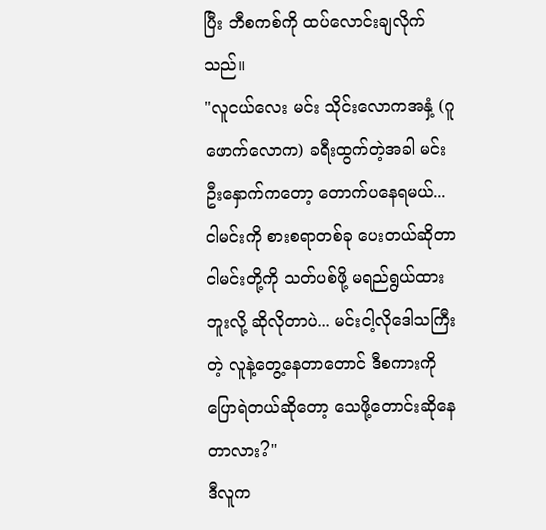ပြီး ဘီစကစ်ကို ထပ်လောင်းချလိုက်သည်။
"လူငယ်လေး မင်း သိုင်းလောကအနှံ့ (ဂူဖောက်လောက) ခရီးထွက်တဲ့အခါ မင်းဦးနှောက်ကတော့ တောက်ပနေရမယ်... ငါမင်းကို စားစရာတစ်ခု ပေးတယ်ဆိုတာ ငါမင်းတို့ကို သတ်ပစ်ဖို့ မရည်ရွယ်ထားဘူးလို့ ဆိုလိုတာပဲ... မင်းငါ့လိုဒေါသကြီးတဲ့ လူနဲ့တွေ့နေတာတောင် ဒီစကားကို ပြောရဲတယ်ဆိုတော့ သေဖို့တောင်းဆိုနေတာလား?"
ဒီလူက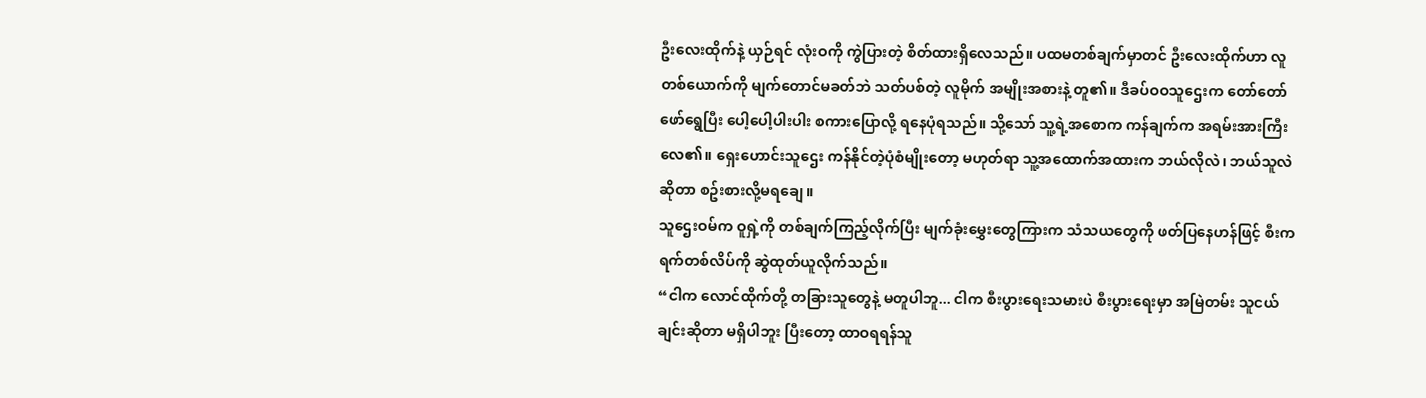ဦးလေးထိုက်နဲ့ ယှဉ်ရင် လုံးဝကို ကွဲပြားတဲ့ စိတ်ထားရှိလေသည်။ ပထမတစ်ချက်မှာတင် ဦးလေးထိုက်ဟာ လူတစ်ယောက်ကို မျက်တောင်မခတ်ဘဲ သတ်ပစ်တဲ့ လူမိုက် အမျိုးအစားနဲ့ တူ၏။ ဒီခပ်ဝဝသူဌေးက တော်တော်ဖော်ရွေပြီး ပေါ့ပေါ့ပါးပါး စကားပြောလို့ ရနေပုံရသည်။ သို့သော် သူ့ရဲ့အစောက ကန်ချက်က အရမ်းအားကြီးလေ၏။ ရှေးဟောင်းသူဌေး ကန်နိုင်တဲ့ပုံစံမျိုးတော့ မဟုတ်ရာ သူ့အထောက်အထားက ဘယ်လိုလဲ၊ ဘယ်သူလဲဆိုတာ စဥ်းစားလို့မရချေ။
သူဌေးဝမ်က ဝူရှဲ့ကို တစ်ချက်ကြည့်လိုက်ပြီး မျက်ခုံးမွှေးတွေကြားက သံသယတွေကို ဖတ်ပြနေဟန်ဖြင့် စီးကရက်တစ်လိပ်ကို ဆွဲထုတ်ယူလိုက်သည်။
“ငါက လောင်ထိုက်တို့ တခြားသူတွေနဲ့ မတူပါဘူ... ငါက စီးပွားရေးသမားပဲ စီးပွားရေးမှာ အမြဲတမ်း သူငယ်ချင်းဆိုတာ မရှိပါဘူး ပြီးတော့ ထာဝရရန်သူ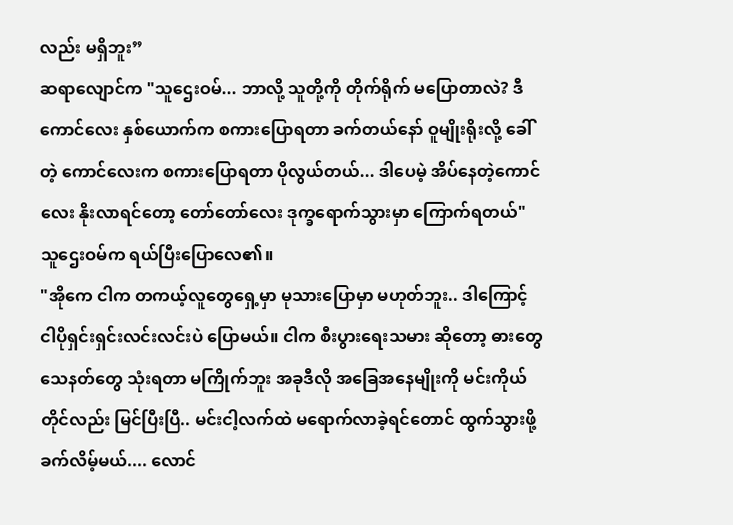လည်း မရှိဘူး”
ဆရာလျောင်က "သူဌေးဝမ်... ဘာလို့ သူတို့ကို တိုက်ရိုက် မပြောတာလဲ? ဒီကောင်လေး နှစ်ယောက်က စကားပြောရတာ ခက်တယ်နော် ဝူမျိုးရိုးလို့ ခေါ်တဲ့ ကောင်လေးက စကားပြောရတာ ပိုလွယ်တယ်... ဒါပေမဲ့ အိပ်နေတဲ့ကောင်လေး နိုးလာရင်တော့ တော်တော်လေး ဒုက္ခရောက်သွားမှာ ကြောက်ရတယ်"
သူဌေးဝမ်က ရယ်ပြီးပြောလေ၏။
"အိုကေ ငါက တကယ့်လူတွေရှေ့မှာ မုသားပြောမှာ မဟုတ်ဘူး.. ဒါကြောင့် ငါပိုရှင်းရှင်းလင်းလင်းပဲ ပြောမယ်။ ငါက စီးပွားရေးသမား ဆိုတော့ ဓားတွေ သေနတ်တွေ သုံးရတာ မကြိုက်ဘူး အခုဒီလို အခြေအနေမျိုးကို မင်းကိုယ်တိုင်လည်း မြင်ပြီးပြီ.. မင်းငါ့လက်ထဲ မရောက်လာခဲ့ရင်တောင် ထွက်သွားဖို့ ခက်လိမ့်မယ်.... လောင်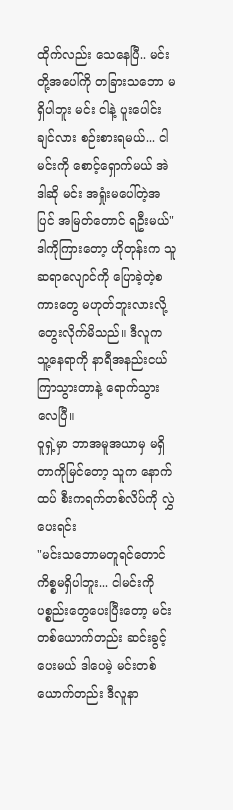ထိုက်လည်း သေနေပြီ.. မင်းတို့အပေါ်ကို တခြားသဘော မရှိပါဘူး မင်း ငါနဲ့ ပူးပေါင်းချင်လား စဉ်းစားရမယ်... ငါ မင်းကို စောင့်ရှောက်မယ် အဲဒါဆို မင်း အရှုံးမပေါ်တဲ့အပြင် အမြတ်တောင် ရဦးမယ်"
ဒါကိုကြားတော့ ဟိုတုန်းက သူ ဆရာလျောင်ကို ပြောခဲ့တဲ့စကားတွေ မဟုတ်ဘူးလားလို့ တွေးလိုက်မိသည်။ ဒီလူက သူ့နေရာကို နာရီအနည်းငယ် ကြာသွားတာနဲ့ ရောက်သွားလေပြီ။
ဝူရှဲ့မှာ ဘာအမူအယာမှ မရှိတာကိုမြင်တော့ သူက နောက်ထပ် စီးကရက်တစ်လိပ်ကို လွှဲပေးရင်း
"မင်းသဘောမတူရင်တောင် ကိစ္စမရှိပါဘူး... ငါမင်းကို ပစ္စည်းတွေပေးပြီးတော့ မင်းတစ်ယောက်တည်း ဆင်းခွင့်ပေးမယ် ဒါပေမဲ့ မင်းတစ်ယောက်တည်း ဒီလူနာ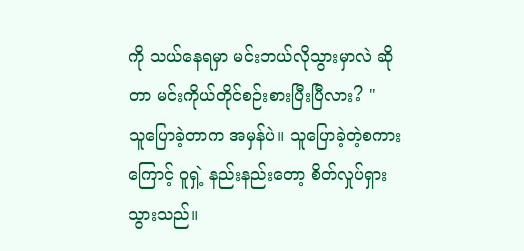ကို သယ်နေရမှာ မင်းဘယ်လိုသွားမှာလဲ ဆိုတာ မင်းကိုယ်တိုင်စဉ်းစားပြီးပြီလား? "
သူပြောခဲ့တာက အမှန်ပဲ။ သူပြောခဲ့တဲ့စကားကြောင့် ဝူရှဲ့ နည်းနည်းတော့ စိတ်လှုပ်ရှားသွားသည်။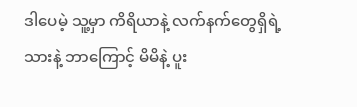ဒါပေမဲ့ သူ့မှာ ကိရိယာနဲ့ လက်နက်တွေရှိရဲ့သားနဲ့ ဘာကြောင့် မိမိနဲ့ ပူး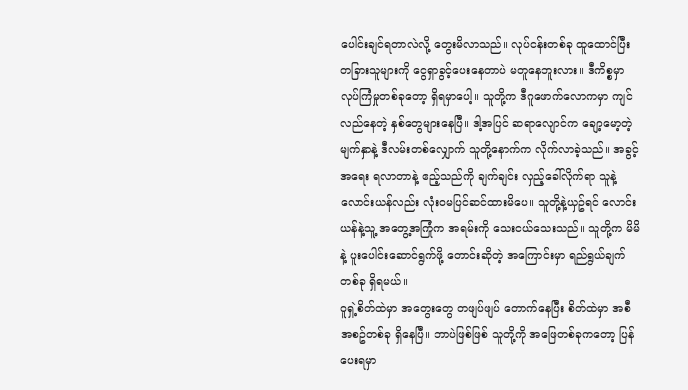ပေါင်းချင်ရတာလဲလို့ တွေးမိလာသည်။ လုပ်ငန်းတစ်ခု ထူထောင်ပြီး တခြားသူများကို ငွေရှာခွင့်ပေးနေတာပဲ မတူနေဘူးလား။ ဒီကိစ္စမှာ လုပ်ကြံမှုတစ်ခုတော့ ရှိရမှာပေါ့။ သူတို့က ဒီဂူဖောက်လောကမှာ ကျင်လည်နေတဲ့ နှစ်တွေများနေပြီ။ ဒါ့အပြင် ဆရာလျောင်က ချော့မော့တဲ့ မျက်နှာနဲ့ ဒီလမ်းတစ်လျှောက် သူတို့နောက်က လိုက်လာခဲ့သည်။ အခွင့်အရေး ရလာတာနဲ့ ဧည့်သည်ကို ချက်ချင်း လှည့်ခေါ်လိုက်ရာ သူနဲ့လောင်းယန်လည်း လုံးဝမပြင်ဆင်ထားမိပေ။ သူတို့နဲ့ယှဥ်ရင် လောင်းယန်နဲ့သူ့ အတွေ့အကြုံက အရမ်းကို သေးငယ်သေးသည်။ သူတို့က မိမိနဲ့ ပူးပေါင်းဆောင်ရွက်ဖို့ တောင်းဆိုတဲ့ အကြောင်းမှာ ရည်ရွယ်ချက်တစ်ခု ရှိရမယ်။
ဝူရှဲ့စိတ်ထဲမှာ အတွေးတွေ တဖျပ်ဖျပ် တောက်နေပြီး စိတ်ထဲမှာ အစီအစဥ်တစ်ခု ရှိနေပြီ။ ဘာပဲဖြစ်ဖြစ် သူတို့ကို အဖြေတစ်ခုကတော့ ပြန်ပေးရမှာ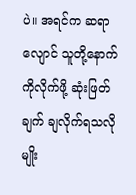ပဲ။ အရင်က ဆရာလျောင် သူတို့နောက်ကိုလိုက်ဖို့ ဆုံးဖြတ်ချက် ချလိုက်ရသလိုမျိုး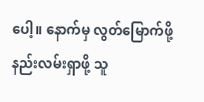ပေါ့။ နောက်မှ လွတ်မြောက်ဖို့ နည်းလမ်းရှာဖို့ သူ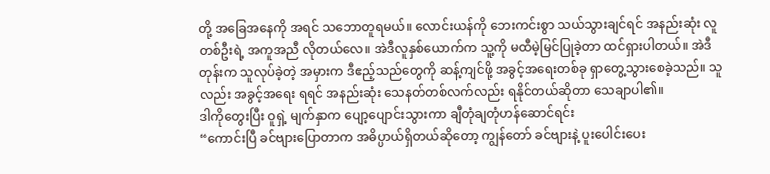တို့ အခြေအနေကို အရင် သဘောတူရမယ်။ လောင်းယန်ကို ဘေးကင်းစွာ သယ်သွားချင်ရင် အနည်းဆုံး လူတစ်ဦးရဲ့ အကူအညီ လိုတယ်လေ။ အဲဒီလူနှစ်ယောက်က သူ့ကို မထီမဲ့မြင်ပြုခဲ့တာ ထင်ရှားပါတယ်။ အဲဒီတုန်းက သူလုပ်ခဲ့တဲ့ အမှားက ဒီဧည့်သည်တွေကို ဆန့်ကျင်ဖို့ အခွင့်အရေးတစ်ခု ရှာတွေ့သွားစေခဲ့သည်။ သူလည်း အခွင့်အရေး ရရင် အနည်းဆုံး သေနတ်တစ်လက်လည်း ရနိုင်တယ်ဆိုတာ သေချာပါ၏။
ဒါကိုတွေးပြီး ဝူရှဲ့ မျက်နှာက ပျော့ပျောင်းသွားကာ ချီတုံချတုံဟန်ဆောင်ရင်း
“ကောင်းပြီ ခင်ဗျားပြောတာက အဓိပ္ပာယ်ရှိတယ်ဆိုတော့ ကျွန်တော် ခင်ဗျားနဲ့ ပူးပေါင်းပေး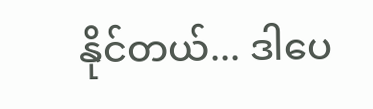နိုင်တယ်... ဒါပေ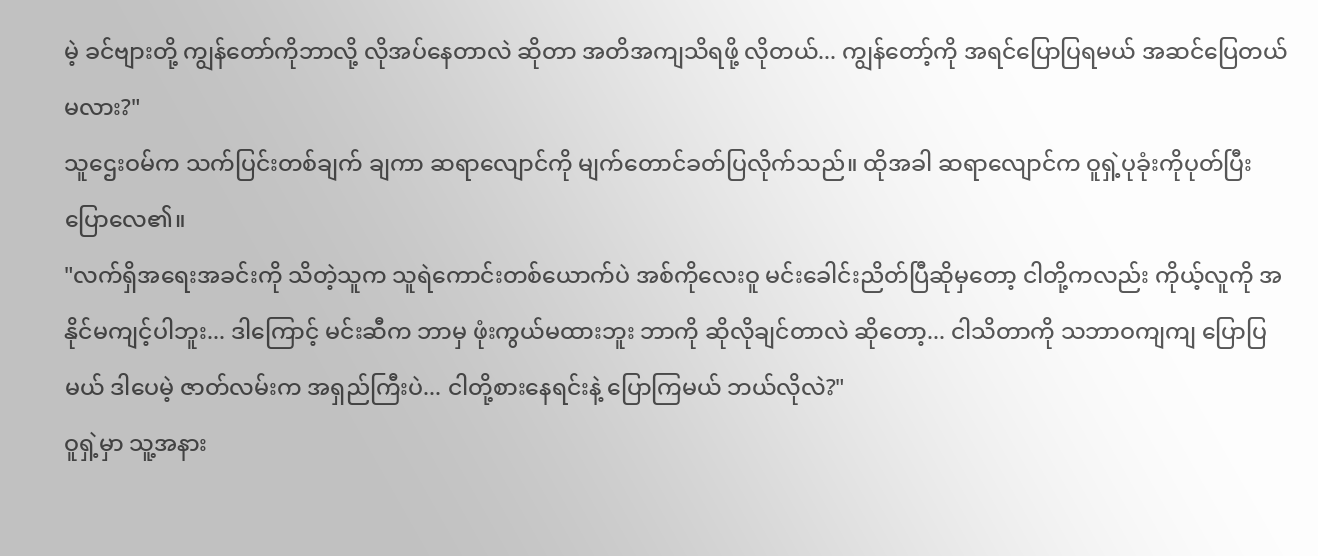မဲ့ ခင်ဗျားတို့ ကျွန်တော်ကိုဘာလို့ လိုအပ်နေတာလဲ ဆိုတာ အတိအကျသိရဖို့ လိုတယ်... ကျွန်တော့်ကို အရင်ပြောပြရမယ် အဆင်ပြေတယ်မလား?"
သူဌေးဝမ်က သက်ပြင်းတစ်ချက် ချကာ ဆရာလျောင်ကို မျက်တောင်ခတ်ပြလိုက်သည်။ ထိုအခါ ဆရာလျောင်က ဝူရှဲ့ပုခုံးကိုပုတ်ပြီး ပြောလေ၏။
"လက်ရှိအရေးအခင်းကို သိတဲ့သူက သူရဲကောင်းတစ်ယောက်ပဲ အစ်ကိုလေးဝူ မင်းခေါင်းညိတ်ပြီဆိုမှတော့ ငါတို့ကလည်း ကိုယ့်လူကို အနိုင်မကျင့်ပါဘူး... ဒါကြောင့် မင်းဆီက ဘာမှ ဖုံးကွယ်မထားဘူး ဘာကို ဆိုလိုချင်တာလဲ ဆိုတော့... ငါသိတာကို သဘာဝကျကျ ပြောပြမယ် ဒါပေမဲ့ ဇာတ်လမ်းက အရှည်ကြီးပဲ... ငါတို့စားနေရင်းနဲ့ ပြောကြမယ် ဘယ်လိုလဲ?"
ဝူရှဲ့မှာ သူ့အနား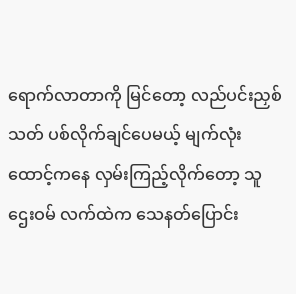ရောက်လာတာကို မြင်တော့ လည်ပင်းညှစ်သတ် ပစ်လိုက်ချင်ပေမယ့် မျက်လုံးထောင့်ကနေ လှမ်းကြည့်လိုက်တော့ သူဌေးဝမ် လက်ထဲက သေနတ်ပြောင်း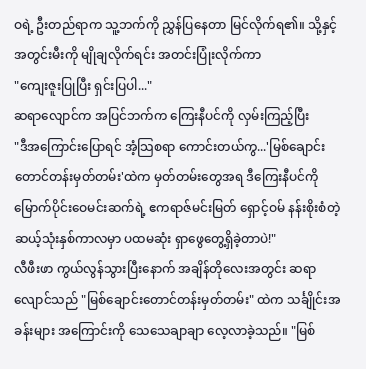ဝရဲ့ ဦးတည်ရာက သူ့ဘက်ကို ညွှန်ပြနေတာ မြင်လိုက်ရ၏။ သို့နှင့် အတွင်းမီးကို မျိုချလိုက်ရင်း အတင်းပြုံးလိုက်ကာ
"ကျေးဇူးပြုပြီး ရှင်းပြပါ..."
ဆရာလျောင်က အပြင်ဘက်က ကြေးနီပင်ကို လှမ်းကြည့်ပြီး
"ဒီအကြောင်းပြောရင် အံ့သြစရာ ကောင်းတယ်ကွ...'မြစ်ချောင်းတောင်တန်းမှတ်တမ်း'ထဲက မှတ်တမ်းတွေအရ ဒီကြေးနီပင်ကို မြောက်ပိုင်းဝေမင်းဆက်ရဲ့ ဧကရာဇ်မင်းမြတ် ရှောင့်ဝမ် နန်းစိုးစံတဲ့ ဆယ့်သုံးနှစ်ကာလမှာ ပထမဆုံး ရှာဖွေတွေ့ရှိခဲ့တာပဲ!"
လီဖီးဖာ ကွယ်လွန်သွားပြီးနောက် အချိန်တိုလေးအတွင်း ဆရာလျောင်သည် "မြစ်ချောင်းတောင်တန်းမှတ်တမ်း" ထဲက သင်္ချိုင်းအခန်းများ အကြောင်းကို သေသေချာချာ လေ့လာခဲ့သည်။ "မြစ်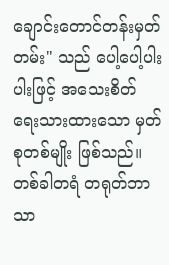ချောင်းတောင်တန်းမှတ်တမ်း" သည် ပေါ့ပေါ့ပါးပါးဖြင့် အသေးစိတ် ရေးသားထားသော မှတ်စုတစ်မျိုး ဖြစ်သည်။ တစ်ခါတရံ တရုတ်ဘာသာ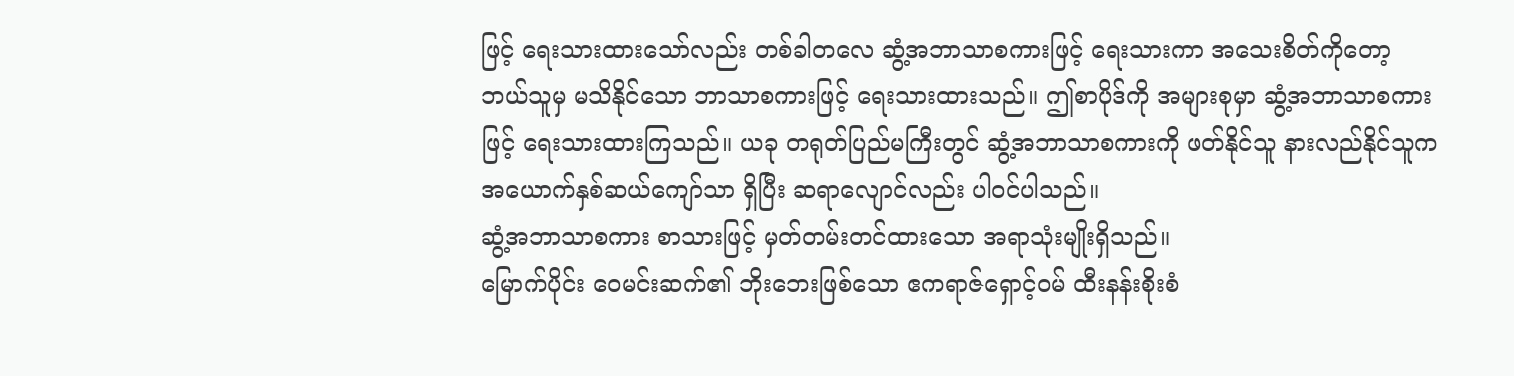ဖြင့် ရေးသားထားသော်လည်း တစ်ခါတလေ ဆွံ့အဘာသာစကားဖြင့် ရေးသားကာ အသေးစိတ်ကိုတော့ ဘယ်သူမှ မသိနိုင်သော ဘာသာစကားဖြင့် ရေးသားထားသည်။ ဤစာပိုဒ်ကို အများစုမှာ ဆွံ့အဘာသာစကားဖြင့် ရေးသားထားကြသည်။ ယခု တရုတ်ပြည်မကြီးတွင် ဆွံ့အဘာသာစကားကို ဖတ်နိုင်သူ နားလည်နိုင်သူက အယောက်နှစ်ဆယ်ကျော်သာ ရှိပြီး ဆရာလျောင်လည်း ပါဝင်ပါသည်။
ဆွံ့အဘာသာစကား စာသားဖြင့် မှတ်တမ်းတင်ထားသော အရာသုံးမျိုးရှိသည်။
မြောက်ပိုင်း ဝေမင်းဆက်၏ ဘိုးဘေးဖြစ်သော ဧကရာဇ်ရှောင့်ဝမ် ထီးနန်းစိုးစံ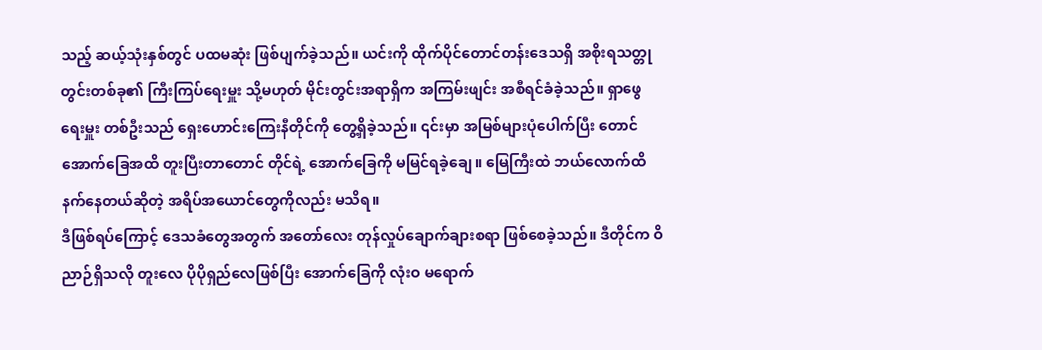သည့် ဆယ့်သုံးနှစ်တွင် ပထမဆုံး ဖြစ်ပျက်ခဲ့သည်။ ယင်းကို ထိုက်ပိုင်တောင်တန်းဒေသရှိ အစိုးရသတ္တုတွင်းတစ်ခု၏ ကြီးကြပ်ရေးမှူး သို့မဟုတ် မိုင်းတွင်းအရာရှိက အကြမ်းဖျင်း အစီရင်ခံခဲ့သည်။ ရှာဖွေရေးမှူး တစ်ဦးသည် ရှေးဟောင်းကြေးနီတိုင်ကို တွေ့ရှိခဲ့သည်။ ၎င်းမှာ အမြစ်များပုံပေါက်ပြီး တောင်အောက်ခြေအထိ တူးပြီးတာတောင် တိုင်ရဲ့ အောက်ခြေကို မမြင်ရခဲ့ချေ။ မြေကြီးထဲ ဘယ်လောက်ထိ နက်နေတယ်ဆိုတဲ့ အရိပ်အယောင်တွေကိုလည်း မသိရ။
ဒီဖြစ်ရပ်ကြောင့် ဒေသခံတွေအတွက် အတော်လေး တုန်လှုပ်ချောက်ချားစရာ ဖြစ်စေခဲ့သည်။ ဒီတိုင်က ဝိညာဉ်ရှိသလို တူးလေ ပိုပိုရှည်လေဖြစ်ပြီး အောက်ခြေကို လုံးဝ မရောက်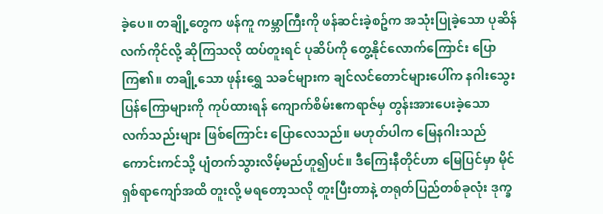ခဲ့ပေ။ တချို့တွေက ဖန်ကူ ကမ္ဘာကြီးကို ဖန်ဆင်းခဲ့စဥ်က အသုံးပြုခဲ့သော ပုဆိန်လက်ကိုင်လို့ ဆိုကြသလို ထပ်တူးရင် ပုဆိပ်ကို တွေ့နိုင်လောက်ကြောင်း ပြောကြ၏။ တချို့သော ဖုန်းရွှေ သခင်များက ချင်လင်တောင်များပေါ်က နဂါးသွေးပြန်ကြောများကို ကုပ်ထားရန် ကျောက်စိမ်းဧကရာဇ်မှ တွန်းအားပေးခဲ့သော လက်သည်းများ ဖြစ်ကြောင်း ပြောလေသည်။ မဟုတ်ပါက မြေနဂါးသည် ကောင်းကင်သို့ ပျံတက်သွားလိမ့်မည်ဟူ၍ပင်။ ဒီကြေးနီတိုင်ဟာ မြေပြင်မှာ မိုင်ရှစ်ရာကျော်အထိ တူးလို့ မရတော့သလို တူးပြီးတာနဲ့ တရုတ်ပြည်တစ်ခုလုံး ဒုက္ခ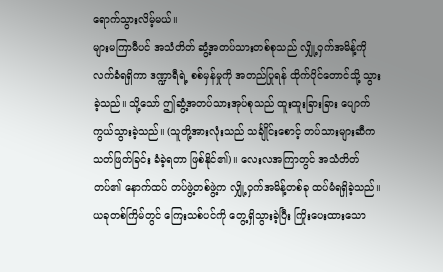ရောက်သွားလိမ့်မယ်။
များမကြာမီပင် အသံတိတ် ဆွံ့အတပ်သားတစ်စုသည် လျှို့ဝှက်အမိန့်ကို လက်ခံရရှိကာ ဒဏ္ဍာရီရဲ့ စစ်မှန်မှုကို အတည်ပြုရန် ထိုက်ပိုင်တောင်သို့ သွားခဲ့သည်။ သို့သော် ဤဆွံ့အတပ်သားအုပ်စုသည် ထူးထူးခြားခြား ပျောက်ကွယ်သွားခဲ့သည်။ (သူတို့အားလုံးသည် သင်္ချိုင်းစောင့် တပ်သားများဆီက သတ်ဖြတ်ခြင်း ခံခဲ့ရတာ ဖြစ်နိုင်၏)။ လေးလအကြာတွင် အသံတိတ်တပ်၏ နောက်ထပ် တပ်ဖွဲ့တစ်ဖွဲ့က လျှို့ဝှက်အမိန့်တစ်ခု ထပ်မံရရှိခဲ့သည်။ ယခုတစ်ကြိမ်တွင် ကြေးသစ်ပင်ကို တွေ့ရှိသွားခဲ့ပြီး ကြိုးပေးထားသော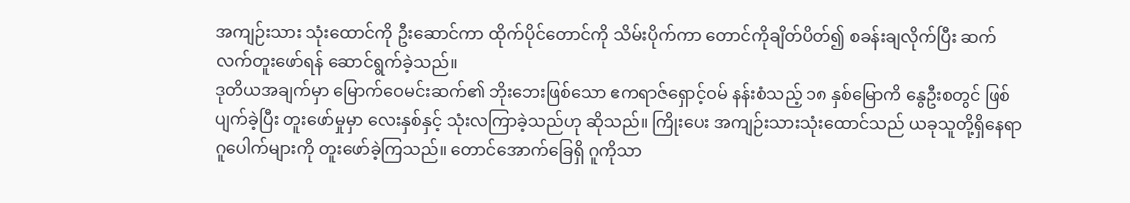အကျဉ်းသား သုံးထောင်ကို ဦးဆောင်ကာ ထိုက်ပိုင်တောင်ကို သိမ်းပိုက်ကာ တောင်ကိုချိတ်ပိတ်၍ စခန်းချလိုက်ပြီး ဆက်လက်တူးဖော်ရန် ဆောင်ရွက်ခဲ့သည်။
ဒုတိယအချက်မှာ မြောက်ဝေမင်းဆက်၏ ဘိုးဘေးဖြစ်သော ဧကရာဇ်ရှောင့်ဝမ် နန်းစံသည့် ၁၈ နှစ်မြောကိ နွေဦးစတွင် ဖြစ်ပျက်ခဲ့ပြီး တူးဖော်မှုမှာ လေးနှစ်နှင့် သုံးလကြာခဲ့သည်ဟု ဆိုသည်။ ကြိုးပေး အကျဉ်းသားသုံးထောင်သည် ယခုသူတို့ရှိနေရာ ဂူပေါက်များကို တူးဖော်ခဲ့ကြသည်။ တောင်အောက်ခြေရှိ ဂူကိုသာ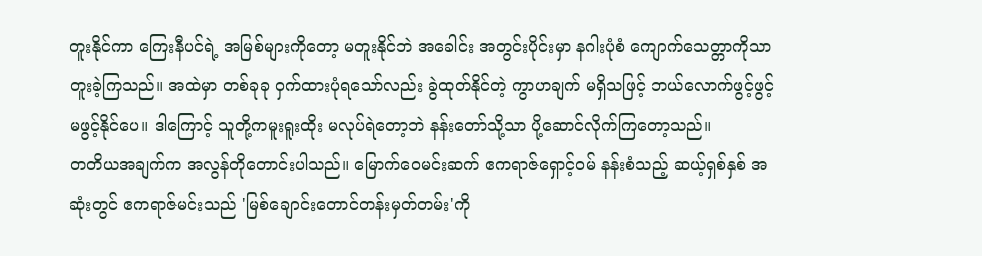တူးနိုင်ကာ ကြေးနီပင်ရဲ့ အမြစ်များကိုတော့ မတူးနိုင်ဘဲ အခေါင်း အတွင်းပိုင်းမှာ နဂါးပုံစံ ကျောက်သေတ္တာကိုသာ တူးခဲ့ကြသည်။ အထဲမှာ တစ်ခုခု ဝှက်ထားပုံရသော်လည်း ခွဲထုတ်နိုင်တဲ့ ကွာဟချက် မရှိသဖြင့် ဘယ်လောက်ဖွင့်ဖွင့် မဖွင့်နိုင်ပေ။ ဒါကြောင့် သူတို့ကမူးရူးထိုး မလုပ်ရဲတော့ဘဲ နန်းတော်သို့သာ ပို့ဆောင်လိုက်ကြတော့သည်။
တတိယအချက်က အလွန်တိုတောင်းပါသည်။ မြောက်ဝေမင်းဆက် ဧကရာဇ်ရှောင့်ဝမ် နန်းစံသည့် ဆယ့်ရှစ်နှစ် အဆုံးတွင် ဧကရာဇ်မင်းသည် 'မြစ်ချောင်းတောင်တန်းမှတ်တမ်း'ကို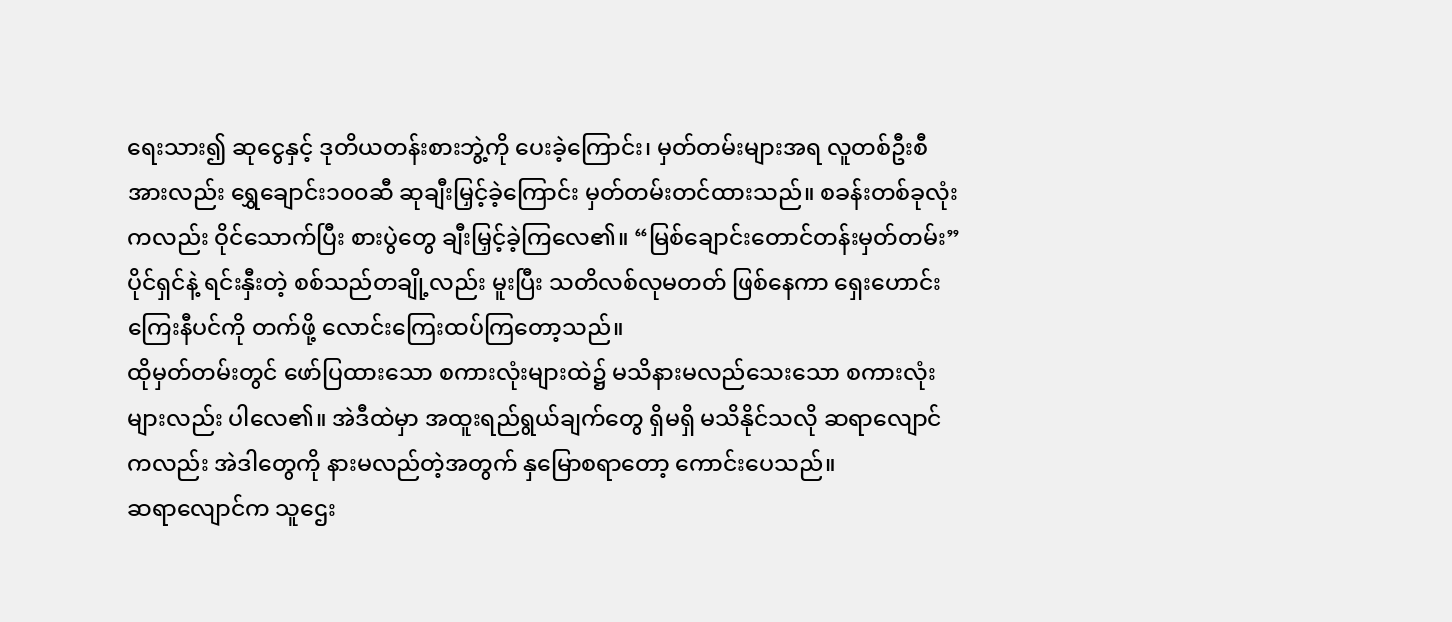ရေးသား၍ ဆုငွေနှင့် ဒုတိယတန်းစားဘွဲ့ကို ပေးခဲ့ကြောင်း၊ မှတ်တမ်းများအရ လူတစ်ဦးစီအားလည်း ရွှေချောင်း၁၀၀ဆီ ဆုချီးမြှင့်ခဲ့ကြောင်း မှတ်တမ်းတင်ထားသည်။ စခန်းတစ်ခုလုံးကလည်း ဝိုင်သောက်ပြီး စားပွဲတွေ ချီးမြှင့်ခဲ့ကြလေ၏။ “မြစ်ချောင်းတောင်တန်းမှတ်တမ်း” ပိုင်ရှင်နဲ့ ရင်းနှီးတဲ့ စစ်သည်တချို့လည်း မူးပြီး သတိလစ်လုမတတ် ဖြစ်နေကာ ရှေးဟောင်း ကြေးနီပင်ကို တက်ဖို့ လောင်းကြေးထပ်ကြတော့သည်။
ထိုမှတ်တမ်းတွင် ဖော်ပြထားသော စကားလုံးများထဲ၌ မသိနားမလည်သေးသော စကားလုံးများလည်း ပါလေ၏။ အဲဒီထဲမှာ အထူးရည်ရွယ်ချက်တွေ ရှိမရှိ မသိနိုင်သလို ဆရာလျောင်ကလည်း အဲဒါတွေကို နားမလည်တဲ့အတွက် နှမြောစရာတော့ ကောင်းပေသည်။
ဆရာလျောင်က သူဌေး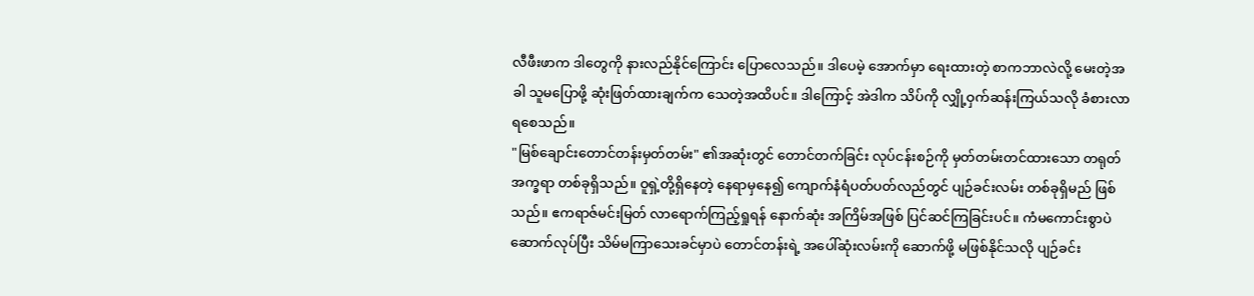လီဖီးဖာက ဒါတွေကို နားလည်နိုင်ကြောင်း ပြောလေသည်။ ဒါပေမဲ့ အောက်မှာ ရေးထားတဲ့ စာကဘာလဲလို့ မေးတဲ့အခါ သူမပြောဖို့ ဆုံးဖြတ်ထားချက်က သေတဲ့အထိပင်။ ဒါကြောင့် အဲဒါက သိပ်ကို လျှို့ဝှက်ဆန်းကြယ်သလို ခံစားလာရစေသည်။
"မြစ်ချောင်းတောင်တန်းမှတ်တမ်း" ၏အဆုံးတွင် တောင်တက်ခြင်း လုပ်ငန်းစဉ်ကို မှတ်တမ်းတင်ထားသော တရုတ်အက္ခရာ တစ်ခုရှိသည်။ ဝူရှဲ့တို့ရှိနေတဲ့ နေရာမှနေ၍ ကျောက်နံရံပတ်ပတ်လည်တွင် ပျဉ်ခင်းလမ်း တစ်ခုရှိမည် ဖြစ်သည်။ ဧကရာဇ်မင်းမြတ် လာရောက်ကြည့်ရှုရန် နောက်ဆုံး အကြိမ်အဖြစ် ပြင်ဆင်ကြခြင်းပင်။ ကံမကောင်းစွာပဲ ဆောက်လုပ်ပြီး သိမ်မကြာသေးခင်မှာပဲ တောင်တန်းရဲ့ အပေါ်ဆုံးလမ်းကို ဆောက်ဖို့ မဖြစ်နိုင်သလို ပျဉ်ခင်း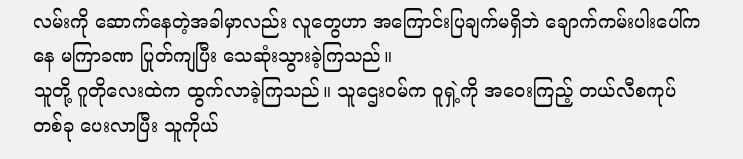လမ်းကို ဆောက်နေတဲ့အခါမှာလည်း လူတွေဟာ အကြောင်းပြချက်မရှိဘဲ ချောက်ကမ်းပါးပေါ်ကနေ မကြာခဏ ပြုတ်ကျပြီး သေဆုံးသွားခဲ့ကြသည်။
သူတို့ ဂူတိုလေးထဲက ထွက်လာခဲ့ကြသည်။ သူဌေးဝမ်က ဝူရှဲ့ကို အဝေးကြည့် တယ်လီစကုပ်တစ်ခု ပေးလာပြီး သူကိုယ်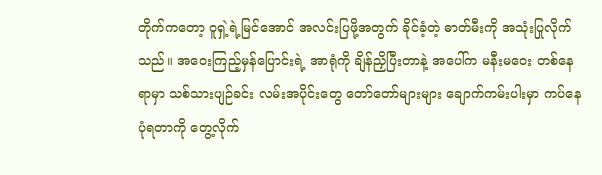တိုက်ကတော့ ဝူရှဲ့ရဲ့မြင်အောင် အလင်းပြဖို့အတွက် ခိုင်ခံ့တဲ့ ဓာတ်မီးကို အသုံးပြုလိုက်သည်။ အဝေးကြည့်မှန်ပြောင်းရဲ့ အာရုံကို ချိန်ညှိပြီးတာနဲ့ အပေါ်က မနီးမဝေး တစ်နေရာမှာ သစ်သားပျဉ်ခင်း လမ်းအပိုင်းတွေ တော်တော်များများ ချောက်ကမ်းပါးမှာ ကပ်နေပုံရတာကို တွေ့လိုက်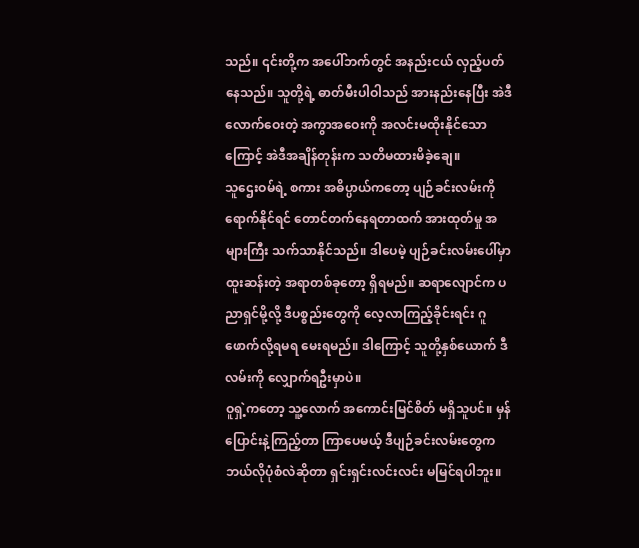သည်။ ၎င်းတို့က အပေါ်ဘက်တွင် အနည်းငယ် လှည့်ပတ်နေသည်။ သူတို့ရဲ့ ဓာတ်မီးပါဝါသည် အားနည်းနေပြီး အဲဒီလောက်ဝေးတဲ့ အကွာအဝေးကို အလင်းမထိုးနိုင်သောကြောင့် အဲဒီအချိန်တုန်းက သတိမထားမိခဲ့ချေ။
သူဌေးဝမ်ရဲ့ စကား အဓိပ္ပာယ်ကတော့ ပျဉ်ခင်းလမ်းကို ရောက်နိုင်ရင် တောင်တက်နေရတာထက် အားထုတ်မှု အများကြီး သက်သာနိုင်သည်။ ဒါပေမဲ့ ပျဉ်ခင်းလမ်းပေါ်မှာ ထူးဆန်းတဲ့ အရာတစ်ခုတော့ ရှိရမည်။ ဆရာလျောင်က ပညာရှင်မို့လို့ ဒီပစ္စည်းတွေကို လေ့လာကြည့်ခိုင်းရင်း ဂူဖောက်လို့ရမရ မေးရမည်။ ဒါကြောင့် သူတို့နှစ်ယောက် ဒီလမ်းကို လျှောက်ရဦးမှာပဲ။
ဝူရှဲ့ကတော့ သူ့လောက် အကောင်းမြင်စိတ် မရှိသူပင်။ မှန်ပြောင်းနဲ့ကြည့်တာ ကြာပေမယ့် ဒီပျဉ်ခင်းလမ်းတွေက ဘယ်လိုပုံစံလဲဆိုတာ ရှင်းရှင်းလင်းလင်း မမြင်ရပါဘူး။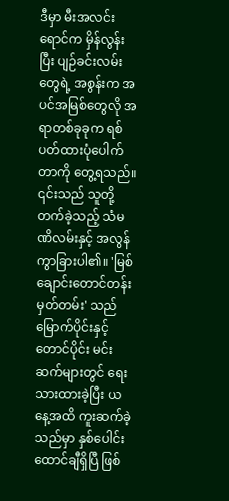ဒီမှာ မီးအလင်းရောင်က မှိန်လွန်းပြီး ပျဉ်ခင်းလမ်းတွေရဲ့ အစွန်းက အပင်အမြစ်တွေလို အရာတစ်ခုခုက ရစ်ပတ်ထားပုံပေါက်တာကို တွေ့ရသည်။ ၎င်းသည် သူတို့တက်ခဲ့သည့် သံမဏိလမ်းနှင့် အလွန်ကွာခြားပါ၏။ 'မြစ်ချောင်းတောင်တန်းမှတ်တမ်း' သည် မြောက်ပိုင်းနှင့် တောင်ပိုင်း မင်းဆက်များတွင် ရေးသားထားခဲ့ပြီး ယနေ့အထိ ကူးဆက်ခဲ့သည်မှာ နှစ်ပေါင်း ထောင်ချီရှိပြီ ဖြစ်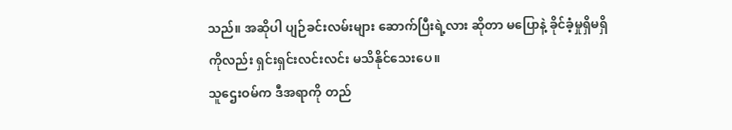သည်။ အဆိုပါ ပျဉ်ခင်းလမ်းများ ဆောက်ပြီးရဲ့လား ဆိုတာ မပြောနဲ့ ခိုင်ခံ့မှုရှိမရှိကိုလည်း ရှင်းရှင်းလင်းလင်း မသိနိုင်သေးပေ။
သူဌေးဝမ်က ဒီအရာကို တည်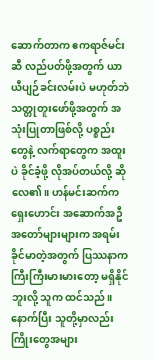ဆောက်တာက ဧကရာဇ်မင်းဆီ လည်ပတ်ဖို့အတွက် ယာယီပျဉ်ခင်းလမ်းပဲ မဟုတ်ဘဲ သတ္တုတူးဖော်ဖို့အတွက် အသုံးပြုတာဖြစ်လို့ ပစ္စည်းတွေနဲ့ လက်ရာတွေက အထူးပဲ ခိုင်ခံ့ဖို့ လိုအပ်တယ်လို့ ဆိုလေ၏။ ဟန်မင်းဆက်က ရှေးဟောင်း အဆောက်အဦ အတော်များများက အရမ်းခိုင်မာတဲ့အတွက် ပြဿနာက ကြီးကြီးမားမားတော့ မရှိနိုင်ဘူးလို့ သူက ထင်သည်။ နောက်ပြီး သူတို့မှာလည်း ကြိုးတွေအများ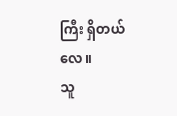ကြီး ရှိတယ်လေ။
သူ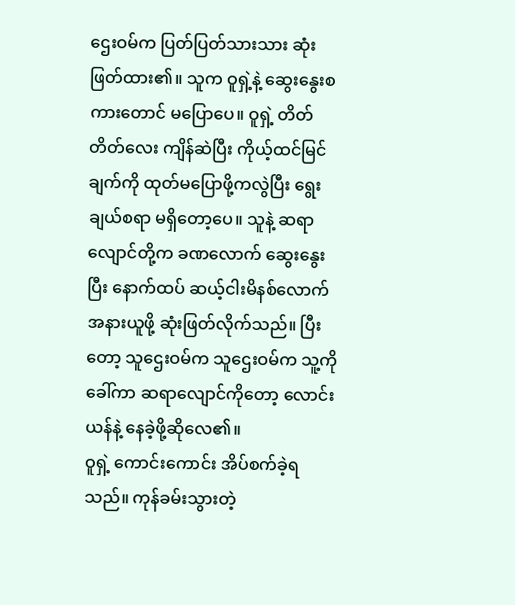ဌေးဝမ်က ပြတ်ပြတ်သားသား ဆုံးဖြတ်ထား၏။ သူက ဝူရှဲ့နဲ့ ဆွေးနွေးစကားတောင် မပြောပေ။ ဝူရှဲ့ တိတ်တိတ်လေး ကျိန်ဆဲပြီး ကိုယ့်ထင်မြင်ချက်ကို ထုတ်မပြောဖို့ကလွဲပြီး ရွေးချယ်စရာ မရှိတော့ပေ။ သူနဲ့ ဆရာလျောင်တို့က ခဏလောက် ဆွေးနွေးပြီး နောက်ထပ် ဆယ့်ငါးမိနစ်လောက် အနားယူဖို့ ဆုံးဖြတ်လိုက်သည်။ ပြီးတော့ သူဌေးဝမ်က သူဌေးဝမ်က သူ့ကိုခေါ်ကာ ဆရာလျောင်ကိုတော့ လောင်းယန်နဲ့ နေခဲ့ဖို့ဆိုလေ၏။
ဝူရှဲ့ ကောင်းကောင်း အိပ်စက်ခဲ့ရသည်။ ကုန်ခမ်းသွားတဲ့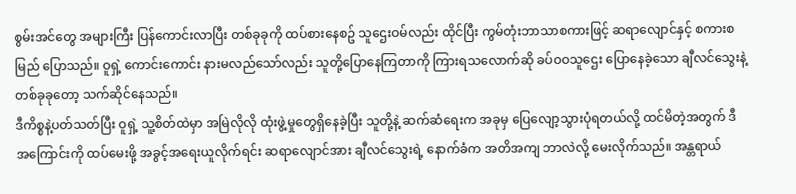စွမ်းအင်တွေ အများကြီး ပြန်ကောင်းလာပြီး တစ်ခုခုကို ထပ်စားနေစဥ် သူဌေးဝမ်လည်း ထိုင်ပြီး ကွမ်တုံးဘာသာစကားဖြင့် ဆရာလျောင်နှင့် စကားစမြည် ပြောသည်။ ဝူရှဲ့ ကောင်းကောင်း နားမလည်သော်လည်း သူတို့ပြောနေကြတာကို ကြားရသလောက်ဆို ခပ်ဝဝသူဌေး ပြောနေခဲ့သော ချီလင်သွေးနဲ့ တစ်ခုခုတော့ သက်ဆိုင်နေသည်။
ဒီကိစ္စနဲ့ပတ်သတ်ပြီး ဝူရှဲ့ သူ့စိတ်ထဲမှာ အမြဲလိုလို ထုံးဖွဲ့မှုတွေရှိနေခဲ့ပြီး သူတို့နဲ့ ဆက်ဆံရေးက အခုမှ ပြေလျော့သွားပုံရတယ်လို့ ထင်မိတဲ့အတွက် ဒီအကြောင်းကို ထပ်မေးဖို့ အခွင့်အရေးယူလိုက်ရင်း ဆရာလျောင်အား ချီလင်သွေးရဲ့ နောက်ခံက အတိအကျ ဘာလဲလို့ မေးလိုက်သည်။ အန္တရာယ်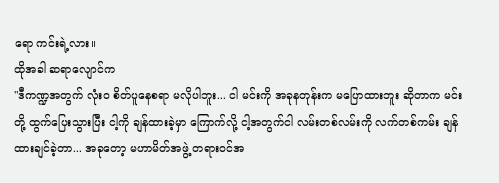ရော ကင်းရဲ့လား။
ထိုအခါ ဆရာလျောင်က
"ဒီကဏ္ဍအတွက် လုံးဝ စိတ်ပူနေစရာ မလိုပါဘူး... ငါ မင်းကို အခုနတုန်းက မပြောထားဘူး ဆိုတာက မင်းတို့ ထွက်ပြေးသွားပြီး ငါ့ကို ချန်ထားခဲ့မှာ ကြောက်လို့ ငါ့အတွက်ငါ လမ်းတစ်လမ်းကို လက်တစ်ကမ်း ချန်ထားချင်ခဲ့တာ... အခုတော့ မဟာမိတ်အဖွဲ့ တရားဝင်အ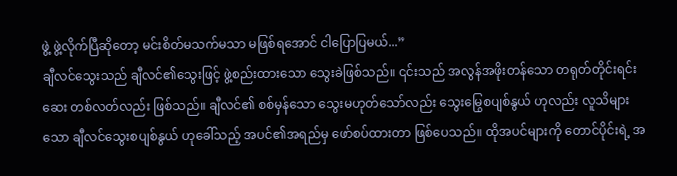ဖွဲ့ ဖွဲ့လိုက်ပြီဆိုတော့ မင်းစိတ်မသက်မသာ မဖြစ်ရအောင် ငါပြောပြမယ်...”
ချီလင်သွေးသည် ချီလင်၏သွေးဖြင့် ဖွဲ့စည်းထားသော သွေးခဲဖြစ်သည်။ ၎င်းသည် အလွန်အဖိုးတန်သော တရုတ်တိုင်းရင်းဆေး တစ်လတ်လည်း ဖြစ်သည်။ ချီလင်၏ စစ်မှန်သော သွေးမဟုတ်သော်လည်း သွေးမြွေစပျစ်နွယ် ဟုလည်း လူသိများသော ချီလင်သွေးစပျစ်နွယ် ဟုခေါ်သည့် အပင်၏အရည်မှ ဖော်စပ်ထားတာ ဖြစ်ပေသည်။ ထိုအပင်များကို တောင်ပိုင်းရဲ့ အ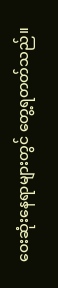ဝေးဆုံးနေရာများတွင် တွေ့ရတတ်သည်။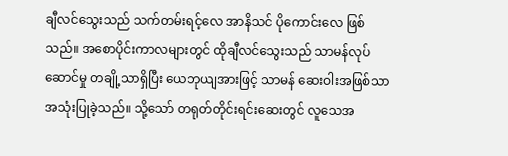ချီလင်သွေးသည် သက်တမ်းရင့်လေ အာနိသင် ပိုကောင်းလေ ဖြစ်သည်။ အစောပိုင်းကာလများတွင် ထိုချီလင်သွေးသည် သာမန်လုပ်ဆောင်မှု တချို့သာရှိပြီး ယေဘုယျအားဖြင့် သာမန် ဆေးဝါးအဖြစ်သာ အသုံးပြုခဲ့သည်။ သို့သော် တရုတ်တိုင်းရင်းဆေးတွင် လူသေအ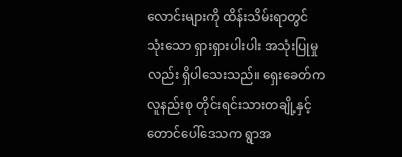လောင်းများကို ထိန်းသိမ်းရာတွင် သုံးသော ရှားရှားပါးပါး အသုံးပြုမှုလည်း ရှိပါသေးသည်။ ရှေးခေတ်က လူနည်းစု တိုင်းရင်းသားတချို့နှင့် တောင်ပေါ်ဒေသက ရွာအ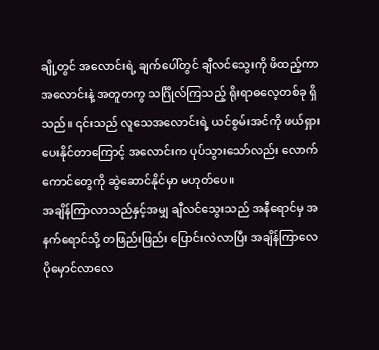ချို့တွင် အလောင်းရဲ့ ချက်ပေါ်တွင် ချီလင်သွေးကို ဖိထည့်ကာ အလောင်းနဲ့ အတူတကွ သင်္ဂြိုလ်ကြသည့် ရိုးရာဓလေ့တစ်ခု ရှိသည်။ ၎င်းသည် လူသေအလောင်းရဲ့ ယင်စွမ်းအင်ကို ဖယ်ရှားပေးနိုင်တာကြောင့် အလောင်းက ပုပ်သွားသော်လည်း လောက်ကောင်တွေကို ဆွဲဆောင်နိုင်မှာ မဟုတ်ပေ။
အချိန်ကြာလာသည်နှင့်အမျှ ချီလင်သွေးသည် အနီရောင်မှ အနက်ရောင်သို့ တဖြည်းဖြည်း ပြောင်းလဲလာပြီး အချိန်ကြာလေ ပိုမှောင်လာလေ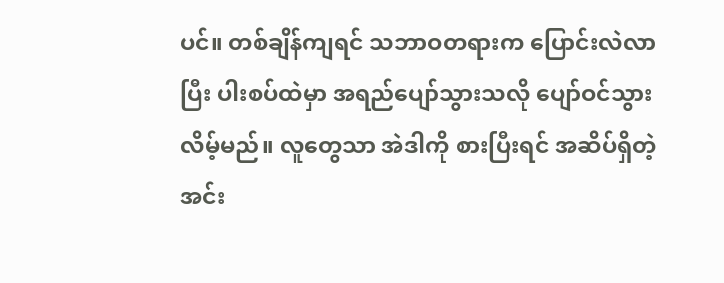ပင်။ တစ်ချိန်ကျရင် သဘာဝတရားက ပြောင်းလဲလာပြီး ပါးစပ်ထဲမှာ အရည်ပျော်သွားသလို ပျော်ဝင်သွားလိမ့်မည်။ လူတွေသာ အဲဒါကို စားပြီးရင် အဆိပ်ရှိတဲ့ အင်း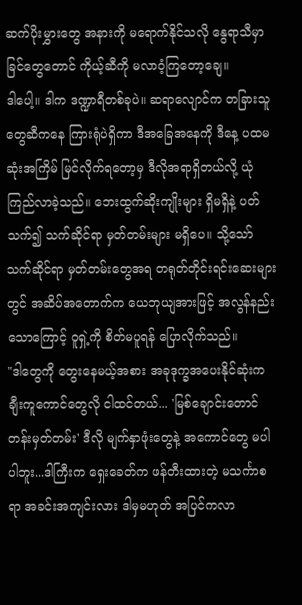ဆက်ပိုးမွှားတွေ အနားကို မရောက်နိုင်သလို နွေရာသီမှာ ခြင်တွေတောင် ကိုယ့်ဆီကို မလာဝံ့ကြတော့ချေ။
ဒါပေါ့။ ဒါက ဒဏ္ဍာရီတစ်ခုပဲ။ ဆရာလျောင်က တခြားသူတွေဆီကနေ ကြားရုံပဲရှိကာ ဒီအခြေအနေကို ဒီနေ့ ပထမဆုံးအကြိမ် မြင်လိုက်ရတော့မှ ဒီလိုအရာရှိတယ်လို့ ယုံကြည်လာခဲ့သည်။ ဘေးထွက်ဆိုးကျိုးများ ရှိမရှိနဲ့ ပတ်သက်၍ သက်ဆိုင်ရာ မှတ်တမ်းများ မရှိပေ။ သို့သော် သက်ဆိုင်ရာ မှတ်တမ်းတွေအရ တရုတ်တိုင်းရင်းဆေးများတွင် အဆိပ်အတောက်က ယေဘုယျအားဖြင့် အလွန်နည်းသောကြောင့် ဝူရှဲ့ကို စိတ်မပူရန် ပြောလိုက်သည်။
"ဒါတွေကို တွေးနေမယ့်အစား အခုဒုက္ခအပေးနိုင်ဆုံးက ချီးကူကောင်တွေလို ငါထင်တယ်... 'မြစ်ချောင်းတောင်တန်းမှတ်တမ်း' ဒီလို မျက်နှာဖုံးတွေနဲ့ အကောင်တွေ မပါပါဘူး...ဒါကြီးက ရှေးခေတ်က ဖန်တီးထားတဲ့ မသင်္ကာစရာ အခင်းအကျင်းလား ဒါမှမဟုတ် အပြင်ကလာ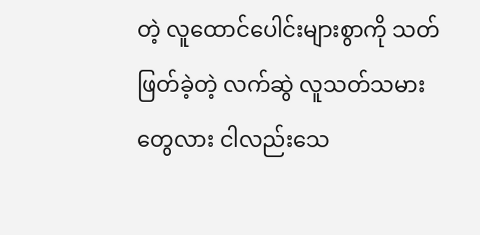တဲ့ လူထောင်ပေါင်းများစွာကို သတ်ဖြတ်ခဲ့တဲ့ လက်ဆွဲ လူသတ်သမားတွေလား ငါလည်းသေ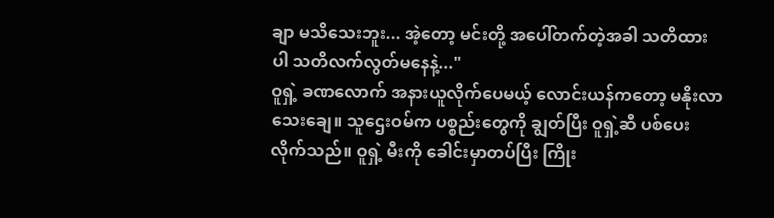ချာ မသိသေးဘူး... အဲ့တော့ မင်းတို့ အပေါ်တက်တဲ့အခါ သတိထားပါ သတိလက်လွတ်မနေနဲ့..."
ဝူရှဲ့ ခဏလောက် အနားယူလိုက်ပေမယ့် လောင်းယန်ကတော့ မနိုးလာသေးချေ။ သူဌေးဝမ်က ပစ္စည်းတွေကို ချွတ်ပြီး ဝူရှဲ့ဆီ ပစ်ပေးလိုက်သည်။ ဝူရှဲ့ မီးကို ခေါင်းမှာတပ်ပြီး ကြိုး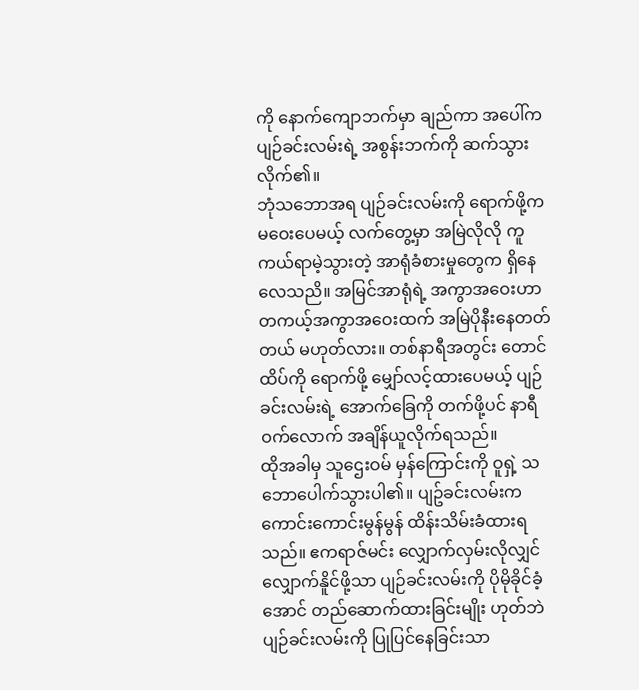ကို နောက်ကျောဘက်မှာ ချည်ကာ အပေါ်က ပျဉ်ခင်းလမ်းရဲ့ အစွန်းဘက်ကို ဆက်သွားလိုက်၏။
ဘုံသဘောအရ ပျဉ်ခင်းလမ်းကို ရောက်ဖို့က မဝေးပေမယ့် လက်တွေ့မှာ အမြဲလိုလို ကူကယ်ရာမဲ့သွားတဲ့ အာရုံခံစားမှုတွေက ရှိနေလေသညိ။ အမြင်အာရုံရဲ့ အကွာအဝေးဟာ တကယ့်အကွာအဝေးထက် အမြဲပိုနီးနေတတ်တယ် မဟုတ်လား။ တစ်နာရီအတွင်း တောင်ထိပ်ကို ရောက်ဖို့ မျှော်လင့်ထားပေမယ့် ပျဉ်ခင်းလမ်းရဲ့ အောက်ခြေကို တက်ဖို့ပင် နာရီဝက်လောက် အချိန်ယူလိုက်ရသည်။
ထိုအခါမှ သူဌေးဝမ် မှန်ကြောင်းကို ဝူရှဲ့ သဘောပေါက်သွားပါ၏။ ပျဥ်ခင်းလမ်းက ကောင်းကောင်းမွန်မွန် ထိန်းသိမ်းခံထားရသည်။ ဧကရာဇ်မင်း လျှောက်လှမ်းလိုလျှင် လျှောက်နိူင်ဖို့သာ ပျဉ်ခင်းလမ်းကို ပိုမိုခိုင်ခံ့အောင် တည်ဆောက်ထားခြင်းမျိုး ဟုတ်ဘဲ ပျဉ်ခင်းလမ်းကို ပြုပြင်နေခြင်းသာ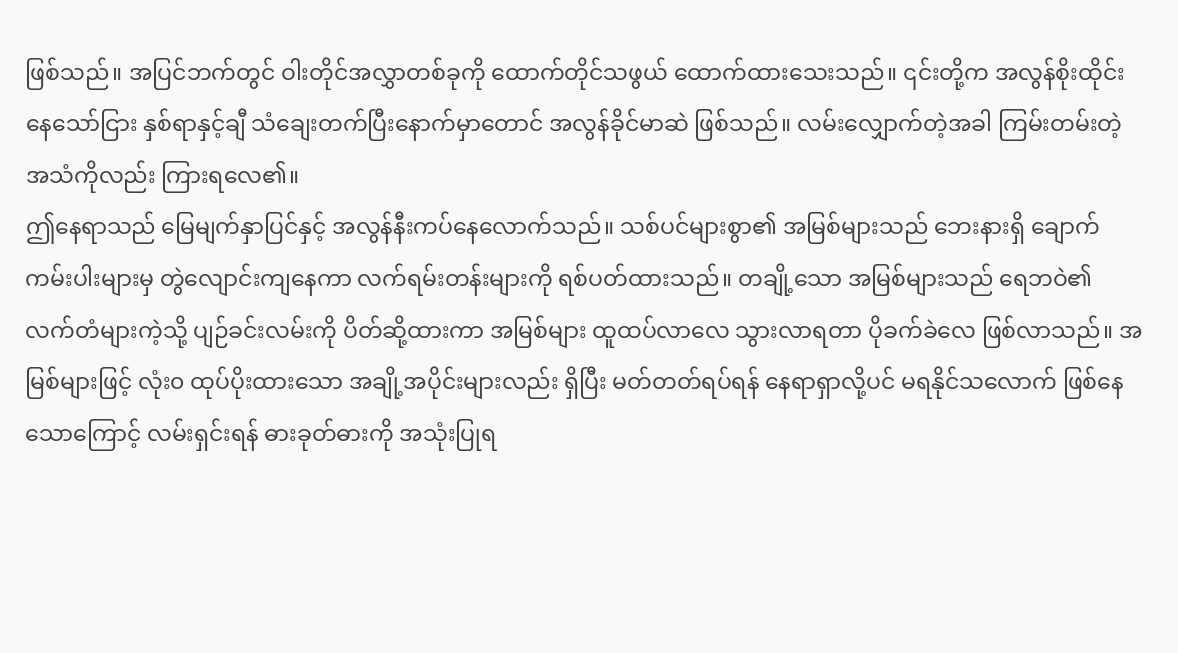ဖြစ်သည်။ အပြင်ဘက်တွင် ဝါးတိုင်အလွှာတစ်ခုကို ထောက်တိုင်သဖွယ် ထောက်ထားသေးသည်။ ၎င်းတို့က အလွန်စိုးထိုင်းနေသော်ငြား နှစ်ရာနှင့်ချီ သံချေးတက်ပြီးနောက်မှာတောင် အလွန်ခိုင်မာဆဲ ဖြစ်သည်။ လမ်းလျှောက်တဲ့အခါ ကြမ်းတမ်းတဲ့ အသံကိုလည်း ကြားရလေ၏။
ဤနေရာသည် မြေမျက်နှာပြင်နှင့် အလွန်နီးကပ်နေလောက်သည်။ သစ်ပင်များစွာ၏ အမြစ်များသည် ဘေးနားရှိ ချောက်ကမ်းပါးများမှ တွဲလျောင်းကျနေကာ လက်ရမ်းတန်းများကို ရစ်ပတ်ထားသည်။ တချို့သော အမြစ်များသည် ရေဘဝဲ၏ လက်တံများကဲ့သို့ ပျဉ်ခင်းလမ်းကို ပိတ်ဆို့ထားကာ အမြစ်များ ထူထပ်လာလေ သွားလာရတာ ပိုခက်ခဲလေ ဖြစ်လာသည်။ အမြစ်များဖြင့် လုံး၀ ထုပ်ပိုးထားသော အချို့အပိုင်းများလည်း ရှိပြီး မတ်တတ်ရပ်ရန် နေရာရှာလို့ပင် မရနိုင်သလောက် ဖြစ်နေသောကြောင့် လမ်းရှင်းရန် ဓားခုတ်ဓားကို အသုံးပြုရ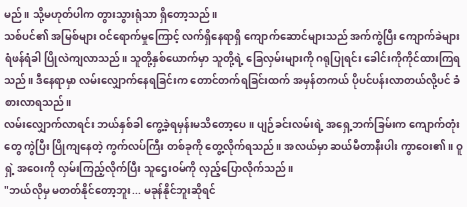မည်။ သို့မဟုတ်ပါက တွားသွားရုံသာ ရှိတော့သည်။
သစ်ပင်၏ အမြစ်များ ဝင်ရောက်မှုကြောင့် လက်ရှိနေရာရှိ ကျောက်ဆောင်များသည် အက်ကွဲပြီး ကျောက်ခဲများ ရံဖန်ရံခါ ပြိုလဲကျလာသည်။ သူတို့နှစ်ယောက်မှာ သူတို့ရဲ့ ခြေလှမ်းများကို ဂရုပြုရင်း ခေါင်းကိုကိုင်ထားကြရသည်။ ဒီနေရာမှာ လမ်းလျှောက်နေရခြင်းက တောင်တက်ရခြင်းထက် အမှန်တကယ် ပိုပင်ပန်းလာတယ်လို့ပင် ခံစားလာရသည်။
လမ်းလျှောက်လာရင်း ဘယ်နှစ်ခါ ကွေ့ခဲ့ရမှန်းမသိတော့ပေ။ ပျဉ်ခင်းလမ်းရဲ့ အရှေ့ဘက်ခြမ်းက ကျောက်တုံးတွေ ကွဲပြီး ပြိုကျနေတဲ့ ကွက်လပ်ကြီး တစ်ခုကို တွေ့လိုက်ရသည်။ အလယ်မှာ ဆယ်မီတာနီးပါး ကွာဝေး၏။ ဝူရှဲ့ အဝေးကို လှမ်းကြည့်လိုက်ပြီး သူဌေးဝမ်ကို လှည့်ပြောလိုက်သည်။
"ဘယ်လိုမှ မတတ်နိုင်တော့ဘူး... မခုန်နိုင်ဘူးဆိုရင်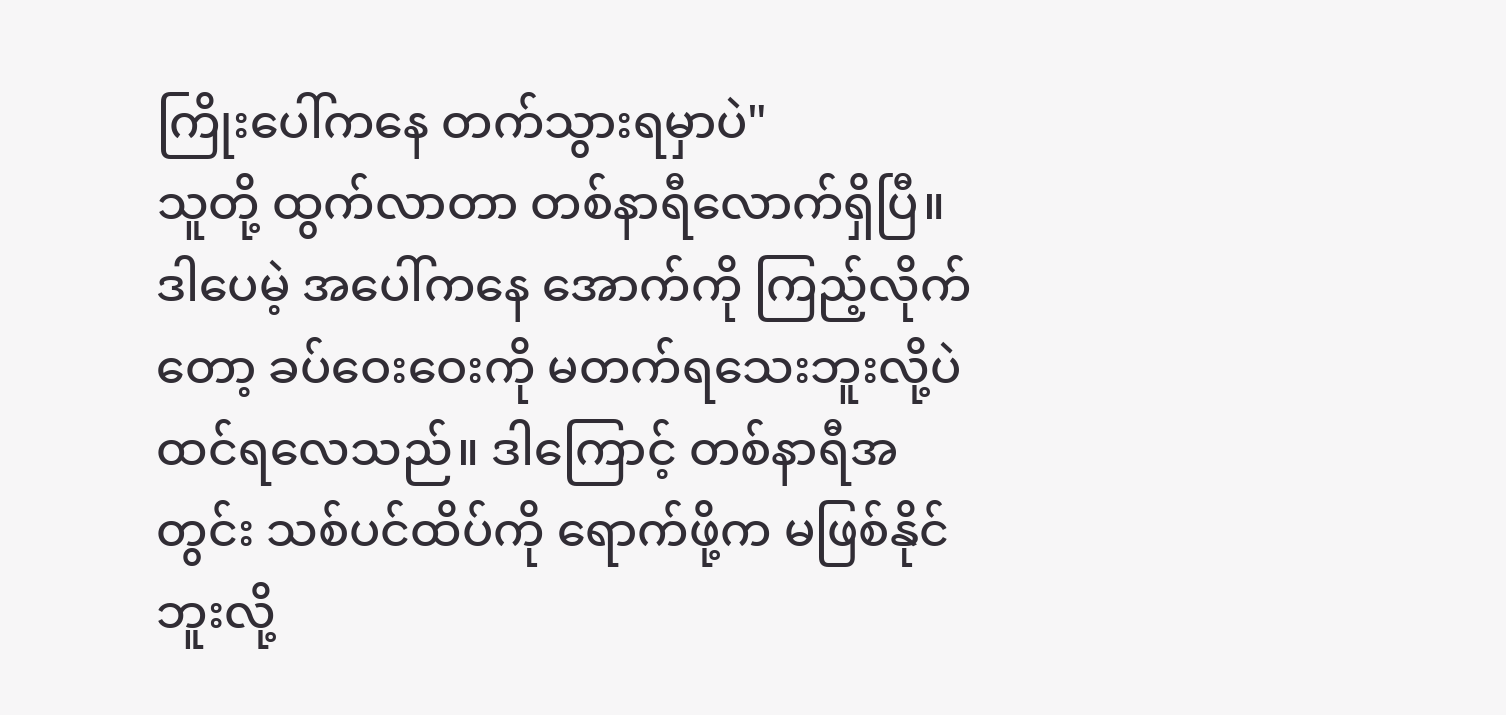ကြိုးပေါ်ကနေ တက်သွားရမှာပဲ"
သူတို့ ထွက်လာတာ တစ်နာရီလောက်ရှိပြီ။ ဒါပေမဲ့ အပေါ်ကနေ အောက်ကို ကြည့်လိုက်တော့ ခပ်ဝေးဝေးကို မတက်ရသေးဘူးလို့ပဲ ထင်ရလေသည်။ ဒါကြောင့် တစ်နာရီအတွင်း သစ်ပင်ထိပ်ကို ရောက်ဖို့က မဖြစ်နိုင်ဘူးလို့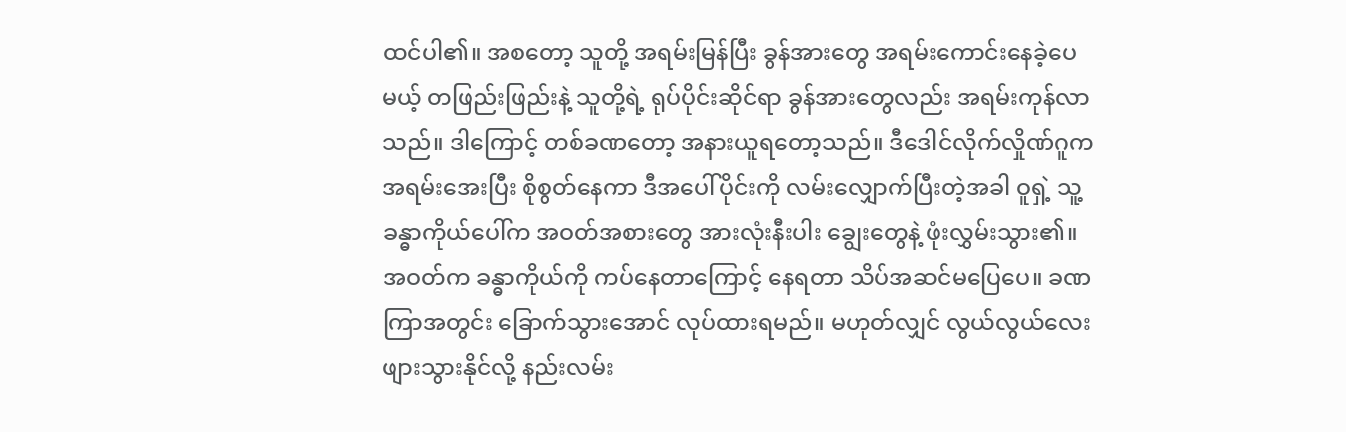ထင်ပါ၏။ အစတော့ သူတို့ အရမ်းမြန်ပြီး ခွန်အားတွေ အရမ်းကောင်းနေခဲ့ပေမယ့် တဖြည်းဖြည်းနဲ့ သူတို့ရဲ့ ရုပ်ပိုင်းဆိုင်ရာ ခွန်အားတွေလည်း အရမ်းကုန်လာသည်။ ဒါကြောင့် တစ်ခဏတော့ အနားယူရတော့သည်။ ဒီဒေါင်လိုက်လှိုဏ်ဂူက အရမ်းအေးပြီး စိုစွတ်နေကာ ဒီအပေါ်ပိုင်းကို လမ်းလျှောက်ပြီးတဲ့အခါ ဝူရှဲ့ သူ့ခန္ဓာကိုယ်ပေါ်က အဝတ်အစားတွေ အားလုံးနီးပါး ချွေးတွေနဲ့ ဖုံးလွှမ်းသွား၏။ အဝတ်က ခန္ဓာကိုယ်ကို ကပ်နေတာကြောင့် နေရတာ သိပ်အဆင်မပြေပေ။ ခဏကြာအတွင်း ခြောက်သွားအောင် လုပ်ထားရမည်။ မဟုတ်လျှင် လွယ်လွယ်လေး ဖျားသွားနိုင်လို့ နည်းလမ်း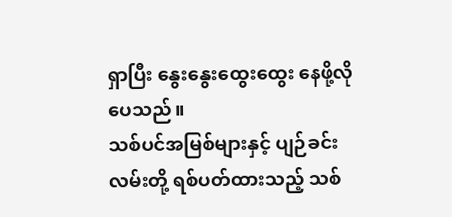ရှာပြီး နွေးနွေးထွေးထွေး နေဖို့လိုပေသည်။
သစ်ပင်အမြစ်များနှင့် ပျဉ်ခင်းလမ်းတို့ ရစ်ပတ်ထားသည့် သစ်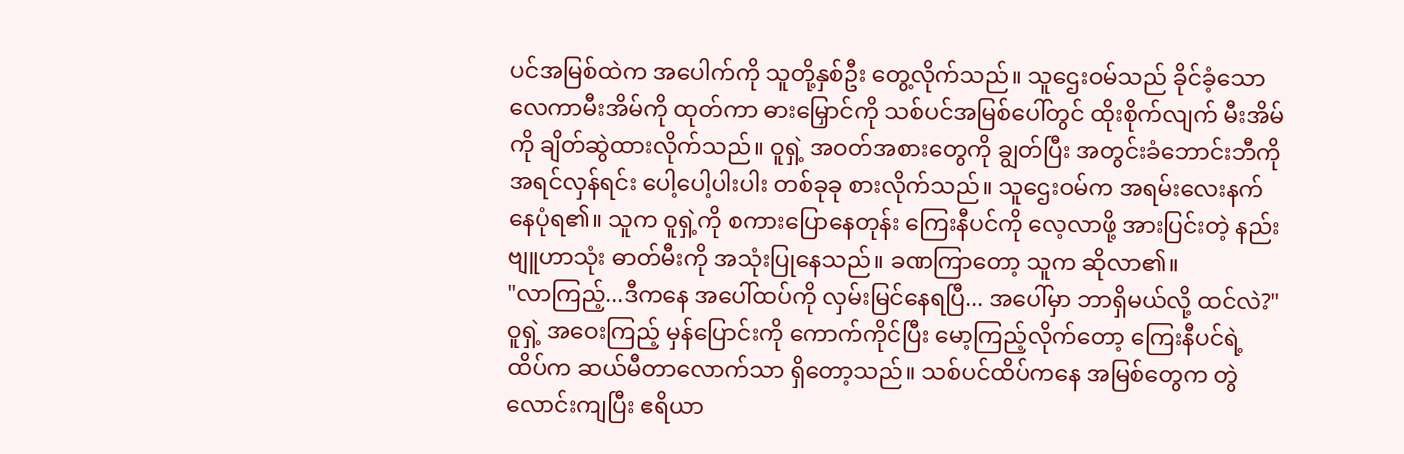ပင်အမြစ်ထဲက အပေါက်ကို သူတို့နှစ်ဦး တွေ့လိုက်သည်။ သူဌေးဝမ်သည် ခိုင်ခံ့သော လေကာမီးအိမ်ကို ထုတ်ကာ ဓားမြှောင်ကို သစ်ပင်အမြစ်ပေါ်တွင် ထိုးစိုက်လျက် မီးအိမ်ကို ချိတ်ဆွဲထားလိုက်သည်။ ဝူရှဲ့ အဝတ်အစားတွေကို ချွတ်ပြီး အတွင်းခံဘောင်းဘီကို အရင်လှန်ရင်း ပေါ့ပေါ့ပါးပါး တစ်ခုခု စားလိုက်သည်။ သူဌေးဝမ်က အရမ်းလေးနက်နေပုံရ၏။ သူက ဝူရှဲ့ကို စကားပြောနေတုန်း ကြေးနီပင်ကို လေ့လာဖို့ အားပြင်းတဲ့ နည်းဗျူဟာသုံး ဓာတ်မီးကို အသုံးပြုနေသည်။ ခဏကြာတော့ သူက ဆိုလာ၏။
"လာကြည့်...ဒီကနေ အပေါ်ထပ်ကို လှမ်းမြင်နေရပြီ... အပေါ်မှာ ဘာရှိမယ်လို့ ထင်လဲ?"
ဝူရှဲ့ အဝေးကြည့် မှန်ပြောင်းကို ကောက်ကိုင်ပြီး မော့ကြည့်လိုက်တော့ ကြေးနီပင်ရဲ့ ထိပ်က ဆယ်မီတာလောက်သာ ရှိတော့သည်။ သစ်ပင်ထိပ်ကနေ အမြစ်တွေက တွဲလောင်းကျပြီး ဧရိယာ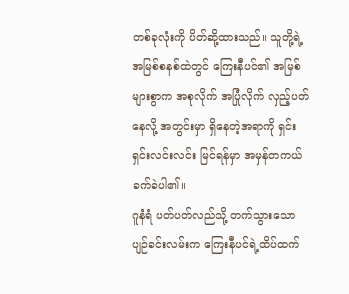တစ်ခုလုံးကို ပိတ်ဆို့ထားသည်။ သူတို့ရဲ့ အမြစ်စနစ်ထဲတွင် ကြေးနီပင်၏ အမြစ်များစွာက အစုလိုက် အပြုံလိုက် လှည့်ပတ်နေလို့ အတွင်းမှာ ရှိနေတဲ့အရာကို ရှင်းရှင်းလင်းလင်း မြင်ရန်မှာ အမှန်တကယ် ခက်ခဲပါ၏။
ဂူနံရံ ပတ်ပတ်လည်သို့ တက်သွားသော ပျဉ်ခင်းလမ်းက ကြေးနီပင်ရဲ့ထိပ်ထက်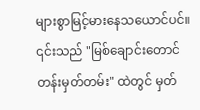များစွာမြင့်မားနေသယောင်ပင်။ ၎င်းသည် "မြစ်ချောင်းတောင်တန်းမှတ်တမ်း" ထဲတွင် မှတ်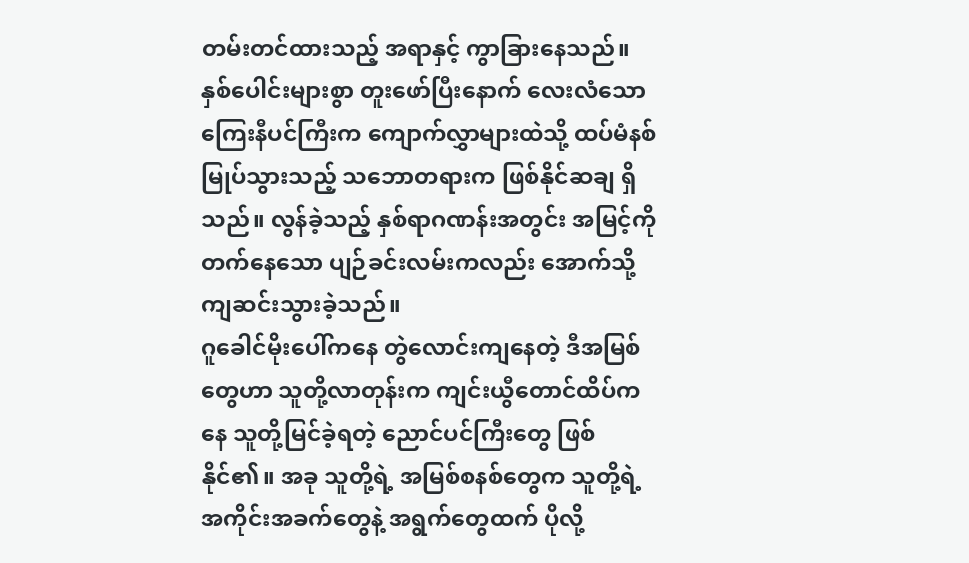တမ်းတင်ထားသည့် အရာနှင့် ကွာခြားနေသည်။ နှစ်ပေါင်းများစွာ တူးဖော်ပြီးနောက် လေးလံသော ကြေးနီပင်ကြီးက ကျောက်လွှာများထဲသို့ ထပ်မံနစ်မြုပ်သွားသည့် သဘောတရားက ဖြစ်နိုင်ဆချ ရှိသည်။ လွန်ခဲ့သည့် နှစ်ရာဂဏန်းအတွင်း အမြင့်ကို တက်နေသော ပျဉ်ခင်းလမ်းကလည်း အောက်သို့ ကျဆင်းသွားခဲ့သည်။
ဂူခေါင်မိုးပေါ်ကနေ တွဲလောင်းကျနေတဲ့ ဒီအမြစ်တွေဟာ သူတို့လာတုန်းက ကျင်းယွီတောင်ထိပ်ကနေ သူတို့မြင်ခဲ့ရတဲ့ ညောင်ပင်ကြီးတွေ ဖြစ်နိုင်၏။ အခု သူတို့ရဲ့ အမြစ်စနစ်တွေက သူတို့ရဲ့ အကိုင်းအခက်တွေနဲ့ အရွက်တွေထက် ပိုလို့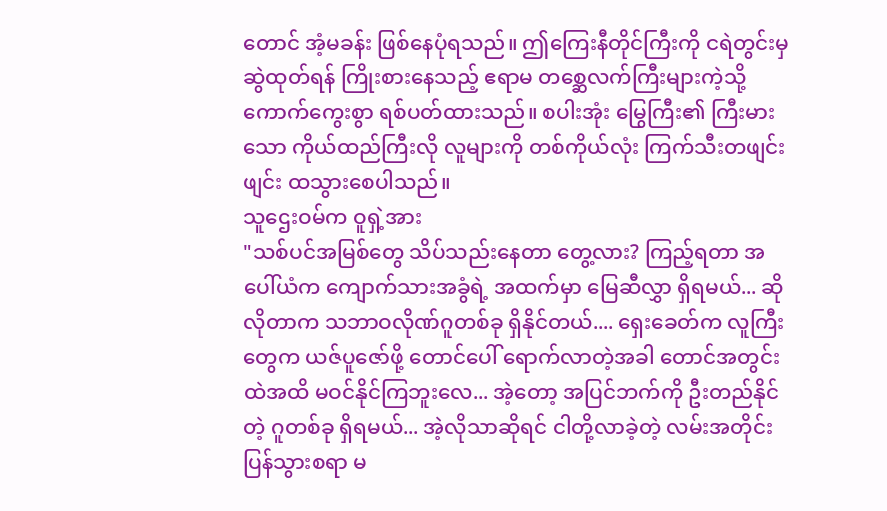တောင် အံ့မခန်း ဖြစ်နေပုံရသည်။ ဤကြေးနီတိုင်ကြီးကို ငရဲတွင်းမှ ဆွဲထုတ်ရန် ကြိုးစားနေသည့် ဧရာမ တစ္ဆေလက်ကြီးများကဲ့သို့ ကောက်ကွေးစွာ ရစ်ပတ်ထားသည်။ စပါးအုံး မြွေကြီး၏ ကြီးမားသော ကိုယ်ထည်ကြီးလို လူများကို တစ်ကိုယ်လုံး ကြက်သီးတဖျင်းဖျင်း ထသွားစေပါသည်။
သူဌေးဝမ်က ဝူရှဲ့အား
"သစ်ပင်အမြစ်တွေ သိပ်သည်းနေတာ တွေ့လား? ကြည့်ရတာ အပေါ်ယံက ကျောက်သားအခွံရဲ့ အထက်မှာ မြေဆီလွှာ ရှိရမယ်... ဆိုလိုတာက သဘာဝလိုဏ်ဂူတစ်ခု ရှိနိုင်တယ်.... ရှေးခေတ်က လူကြီးတွေက ယဇ်ပူဇော်ဖို့ တောင်ပေါ် ရောက်လာတဲ့အခါ တောင်အတွင်းထဲအထိ မဝင်နိုင်ကြဘူးလေ... အဲ့တော့ အပြင်ဘက်ကို ဦးတည်နိုင်တဲ့ ဂူတစ်ခု ရှိရမယ်... အဲ့လိုသာဆိုရင် ငါတို့လာခဲ့တဲ့ လမ်းအတိုင်း ပြန်သွားစရာ မ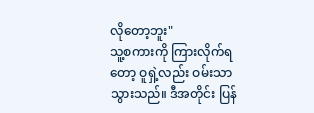လိုတော့ဘူး"
သူ့စကားကို ကြားလိုက်ရတော့ ဝူရှဲ့လည်း ဝမ်းသာသွားသည်။ ဒီအတိုင်း ပြန်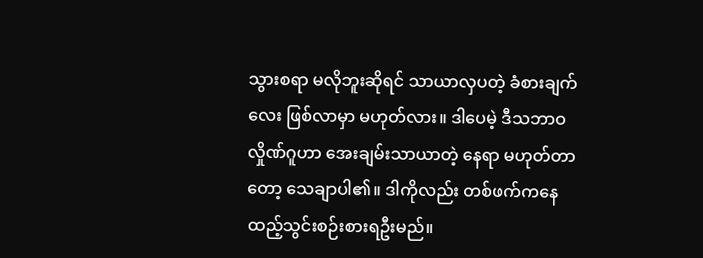သွားစရာ မလိုဘူးဆိုရင် သာယာလှပတဲ့ ခံစားချက်လေး ဖြစ်လာမှာ မဟုတ်လား။ ဒါပေမဲ့ ဒီသဘာဝလှိုဏ်ဂူဟာ အေးချမ်းသာယာတဲ့ နေရာ မဟုတ်တာတော့ သေချာပါ၏။ ဒါကိုလည်း တစ်ဖက်ကနေ ထည့်သွင်းစဉ်းစားရဦးမည်။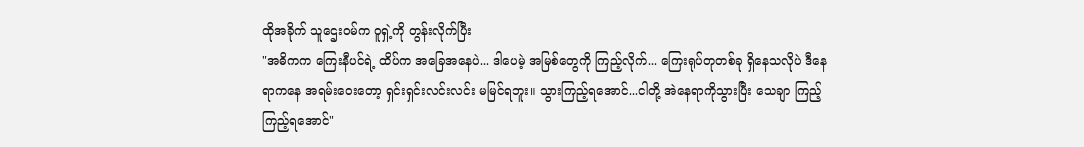ထိုအခိုက် သူဌေးဝမ်က ဝူရှဲ့ကို တွန်းလိုက်ပြီး
"အဓိကက ကြေးနီပင်ရဲ့ ထိပ်က အခြေအနေပဲ... ဒါပေမဲ့ အမြစ်တွေကို ကြည့်လိုက်... ကြေးရုပ်တုတစ်ခု ရှိနေသလိုပဲ ဒီနေရာကနေ အရမ်းဝေးတော့ ရှင်းရှင်းလင်းလင်း မမြင်ရဘူး။ သွားကြည့်ရအောင်...ငါတို့ အဲနေရာကိုသွားပြီး သေချာ ကြည့်ကြည့်ရအောင်"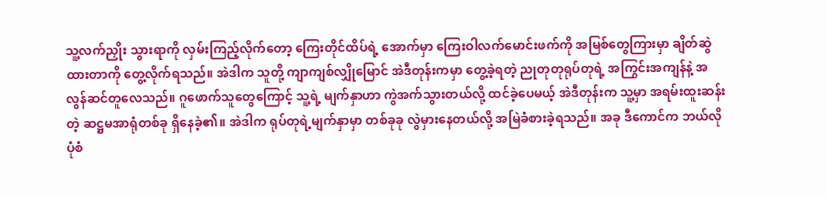သူ့လက်ညှိုး သွားရာကို လှမ်းကြည့်လိုက်တော့ ကြေးတိုင်ထိပ်ရဲ့ အောက်မှာ ကြေးဝါလက်မောင်းဖက်ကို အမြစ်တွေကြားမှာ ချိတ်ဆွဲထားတာကို တွေ့လိုက်ရသည်။ အဲဒါက သူတို့ ကျာကျစ်လျှိုမြောင် အဲဒီတုန်းကမှာ တွေ့ခဲ့ရတဲ့ ညုတုတုရုပ်တုရဲ့ အကြွင်းအကျန်နဲ့ အလွန်ဆင်တူလေသည်။ ဂူဖောက်သူတွေကြောင့် သူ့ရဲ့ မျက်နှာဟာ ကွဲအက်သွားတယ်လို့ ထင်ခဲ့ပေမယ့် အဲဒီတုန်းက သူ့မှာ အရမ်းထူးဆန်းတဲ့ ဆဋ္ဌမအာရုံတစ်ခု ရှိနေခဲ့၏။ အဲဒါက ရုပ်တုရဲ့မျက်နှာမှာ တစ်ခုခု လွဲမှားနေတယ်လို့ အမြဲခံစားခဲ့ရသည်။ အခု ဒီကောင်က ဘယ်လိုပုံစံ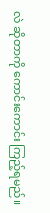လဲ ဆိုတာကို ကောင်းကောင်း ကြည့်ရမည်။